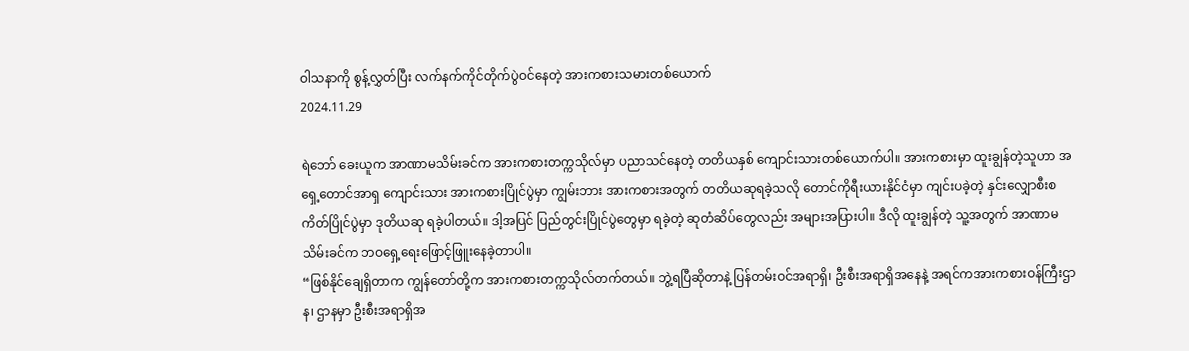ဝါသနာကို စွန့်လွှတ်ပြီး လက်နက်ကိုင်တိုက်ပွဲဝင်နေတဲ့ အားကစားသမားတစ်ယောက်
2024.11.29

ရဲဘော် ခေးယူက အာဏာမသိမ်းခင်က အားကစားတက္ကသိုလ်မှာ ပညာသင်နေတဲ့ တတိယနှစ် ကျောင်းသားတစ်ယောက်ပါ။ အားကစားမှာ ထူးချွန်တဲ့သူဟာ အရှေ့တောင်အာရှ ကျောင်းသား အားကစားပြိုင်ပွဲမှာ ကျွမ်းဘား အားကစားအတွက် တတိယဆုရခဲ့သလို တောင်ကိုရီးယားနိုင်ငံမှာ ကျင်းပခဲ့တဲ့ နှင်းလျှောစီးစကိတ်ပြိုင်ပွဲမှာ ဒုတိယဆု ရခဲ့ပါတယ်။ ဒါ့အပြင် ပြည်တွင်းပြိုင်ပွဲတွေမှာ ရခဲ့တဲ့ ဆုတံဆိပ်တွေလည်း အများအပြားပါ။ ဒီလို ထူးချွန်တဲ့ သူ့အတွက် အာဏာမသိမ်းခင်က ဘဝရှေ့ရေးဖြောင့်ဖြူးနေခဲ့တာပါ။
“ဖြစ်နိုင်ချေရှိတာက ကျွန်တော်တို့က အားကစားတက္ကသိုလ်တက်တယ်။ ဘွဲ့ရပြီဆိုတာနဲ့ ပြန်တမ်းဝင်အရာရှိ၊ ဦးစီးအရာရှိအနေနဲ့ အရင်ကအားကစားဝန်ကြီးဌာန၊ ဌာနမှာ ဦးစီးအရာရှိအ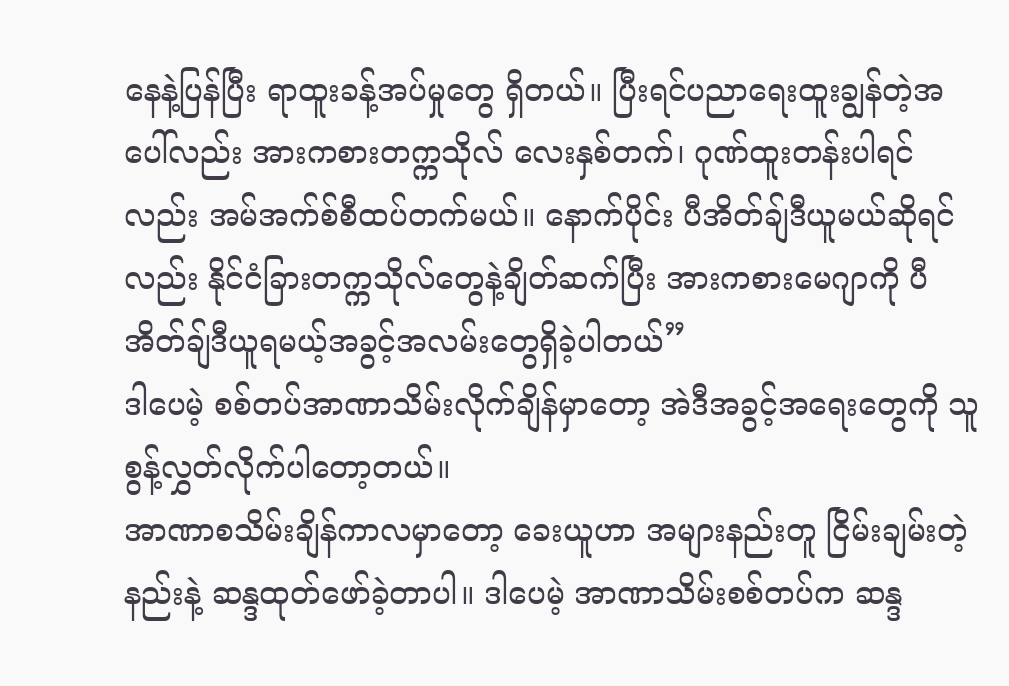နေနဲ့ပြန်ပြီး ရာထူးခန့်အပ်မှုတွေ ရှိတယ်။ ပြီးရင်ပညာရေးထူးချွန်တဲ့အပေါ်လည်း အားကစားတက္ကသိုလ် လေးနှစ်တက်၊ ဂုဏ်ထူးတန်းပါရင်လည်း အမ်အက်စ်စီထပ်တက်မယ်။ နောက်ပိုင်း ပီအိတ်ချ်ဒီယူမယ်ဆိုရင်လည်း နိုင်ငံခြားတက္ကသိုလ်တွေနဲ့ချိတ်ဆက်ပြီး အားကစားမေဂျာကို ပီအိတ်ချ်ဒီယူရမယ့်အခွင့်အလမ်းတွေရှိခဲ့ပါတယ်”
ဒါပေမဲ့ စစ်တပ်အာဏာသိမ်းလိုက်ချိန်မှာတော့ အဲဒီအခွင့်အရေးတွေကို သူစွန့်လွှတ်လိုက်ပါတော့တယ်။
အာဏာစသိမ်းချိန်ကာလမှာတော့ ခေးယူဟာ အများနည်းတူ ငြိမ်းချမ်းတဲ့ နည်းနဲ့ ဆန္ဒထုတ်ဖော်ခဲ့တာပါ။ ဒါပေမဲ့ အာဏာသိမ်းစစ်တပ်က ဆန္ဒ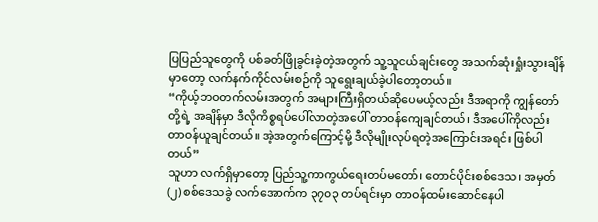ပြပြည်သူတွေကို ပစ်ခတ်ဖြိုခွင်းခဲ့တဲ့အတွက် သူ့သူငယ်ချင်းတွေ အသက်ဆုံးရှုံးသွားချိန်မှာတော့ လက်နက်ကိုင်လမ်းစဉ်ကို သူရွေးချယ်ခဲ့ပါတော့တယ်။
“ကိုယ့်ဘဝတက်လမ်းအတွက် အများကြီးရှိတယ်ဆိုပေမယ့်လည်း ဒီအရာကို ကျွန်တော်တို့ရဲ့ အချိန်မှာ ဒီလိုကိစ္စရပ်ပေါ်လာတဲ့အပေါ် တာဝန်ကျေချင်တယ်၊ ဒီအပေါ်ကိုလည်း တာဝန်ယူချင်တယ်။ အဲ့အတွက်ကြောင့်မို့ ဒီလိုမျိုးလုပ်ရတဲ့အကြောင်းအရင်း ဖြစ်ပါတယ်”
သူဟာ လက်ရှိမှာတော့ ပြည်သူ့ကာကွယ်ရေးတပ်မတော်၊ တောင်ပိုင်းစစ်ဒေသ၊ အမှတ် (၂) စစ်ဒေသခွဲ လက်အောက်က ၃၇၀၃ တပ်ရင်းမှာ တာဝန်ထမ်းဆောင်နေပါ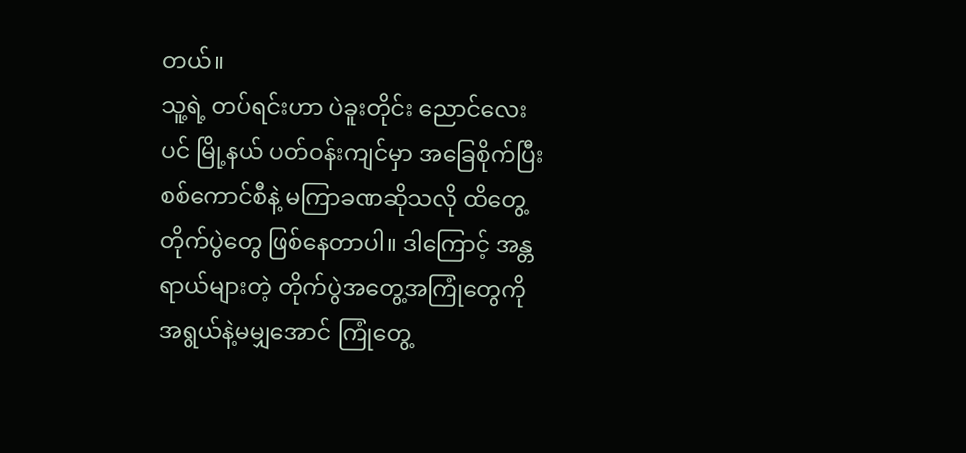တယ်။
သူ့ရဲ့ တပ်ရင်းဟာ ပဲခူးတိုင်း ညောင်လေးပင် မြို့နယ် ပတ်ဝန်းကျင်မှာ အခြေစိုက်ပြီး စစ်ကောင်စီနဲ့ မကြာခဏဆိုသလို ထိတွေ့တိုက်ပွဲတွေ ဖြစ်နေတာပါ။ ဒါကြောင့် အန္တရာယ်များတဲ့ တိုက်ပွဲအတွေ့အကြုံတွေကို အရွယ်နဲ့မမျှအောင် ကြုံတွေ့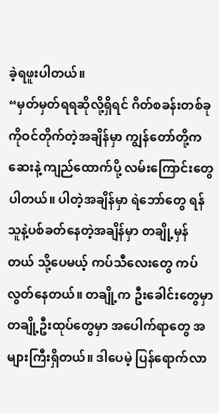ခဲ့ရဖူးပါတယ်။
“မှတ်မှတ်ရရဆိုလို့ရှိရင် ဂိတ်စခန်းတစ်ခုကိုဝင်တိုက်တဲ့အချိန်မှာ ကျွန်တော်တို့က ဆေးနဲ့ ကျည်ထောက်ပို့ လမ်းကြောင်းတွေပါတယ်။ ပါတဲ့အချိန်မှာ ရဲဘော်တွေ ရန်သူနဲ့ပစ်ခတ်နေတဲ့အချိန်မှာ တချို့မှန်တယ် သို့ပေမယ့် ကပ်သီလေးတွေ ကပ်လွတ်နေတယ်။ တချို့က ဦးခေါင်းတွေမှာ တချို့ဦးထုပ်တွေမှာ အပေါက်ရာတွေ အများကြီးရှိတယ်။ ဒါပေမဲ့ ပြန်ရောက်လာ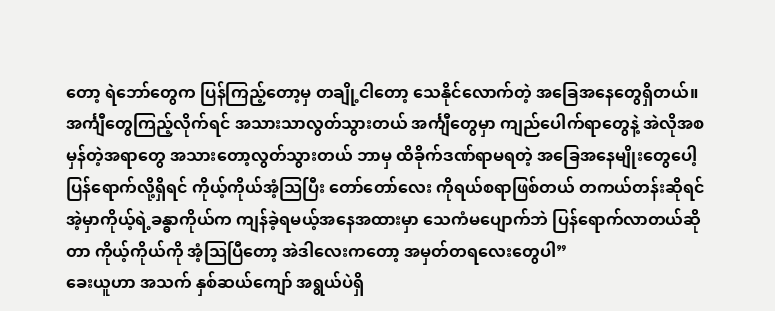တော့ ရဲဘော်တွေက ပြန်ကြည့်တော့မှ တချို့ငါတော့ သေနိုင်လောက်တဲ့ အခြေအနေတွေရှိတယ်။ အင်္ကျီတွေကြည့်လိုက်ရင် အသားသာလွတ်သွားတယ် အင်္ကျီတွေမှာ ကျည်ပေါက်ရာတွေနဲ့ အဲလိုအစမှန်တဲ့အရာတွေ အသားတော့လွတ်သွားတယ် ဘာမှ ထိခိုက်ဒဏ်ရာမရတဲ့ အခြေအနေမျိုးတွေပေါ့ ပြန်ရောက်လို့ရှိရင် ကိုယ့်ကိုယ်အံ့သြပြီး တော်တော်လေး ကိုရယ်စရာဖြစ်တယ် တကယ်တန်းဆိုရင် အဲ့မှာကိုယ့်ရဲ့ခန္ဓာကိုယ်က ကျန်ခဲ့ရမယ့်အနေအထားမှာ သေကံမပျောက်ဘဲ ပြန်ရောက်လာတယ်ဆိုတာ ကိုယ့်ကိုယ်ကို အံ့သြပြီတော့ အဲဒါလေးကတော့ အမှတ်တရလေးတွေပါ”
ခေးယူဟာ အသက် နှစ်ဆယ်ကျော် အရွယ်ပဲရှိ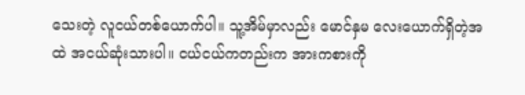သေးတဲ့ လူငယ်တစ်ယောက်ပါ။ သူ့အိမ်မှာလည်း မောင်နှမ လေးယောက်ရှိတဲ့အထဲ အငယ်ဆုံးသားပါ။ ငယ်ငယ်ကတည်းက အားကစားကို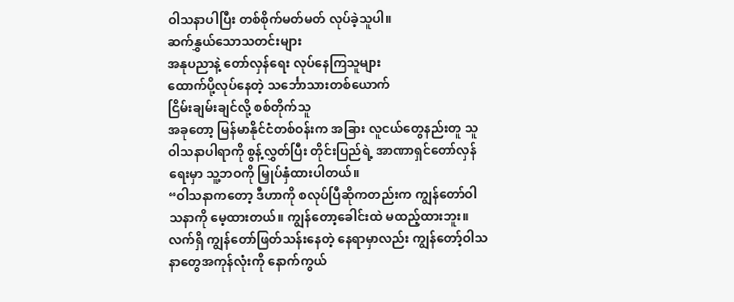ဝါသနာပါပြီး တစ်စိုက်မတ်မတ် လုပ်ခဲ့သူပါ။
ဆက်နွှယ်သောသတင်းများ
အနုပညာနဲ့ တော်လှန်ရေး လုပ်နေကြသူများ
ထောက်ပို့လုပ်နေတဲ့ သင်္ဘောသားတစ်ယောက်
ငြိမ်းချမ်းချင်လို့ စစ်တိုက်သူ
အခုတော့ မြန်မာနိုင်ငံတစ်ဝန်းက အခြား လူငယ်တွေနည်းတူ သူဝါသနာပါရာကို စွန့်လွှတ်ပြီး တိုင်းပြည်ရဲ့ အာဏာရှင်တော်လှန်ရေးမှာ သူ့ဘဝကို မြှုပ်နှံထားပါတယ်။
“ဝါသနာကတော့ ဒီဟာကို စလုပ်ပြီဆိုကတည်းက ကျွန်တော်ဝါသနာကို မေ့ထားတယ်။ ကျွန်တော့ခေါင်းထဲ မထည့်ထားဘူး။ လက်ရှိ ကျွန်တော်ဖြတ်သန်းနေတဲ့ နေရာမှာလည်း ကျွန်တော့်ဝါသနာတွေအကုန်လုံးကို နောက်ကွယ်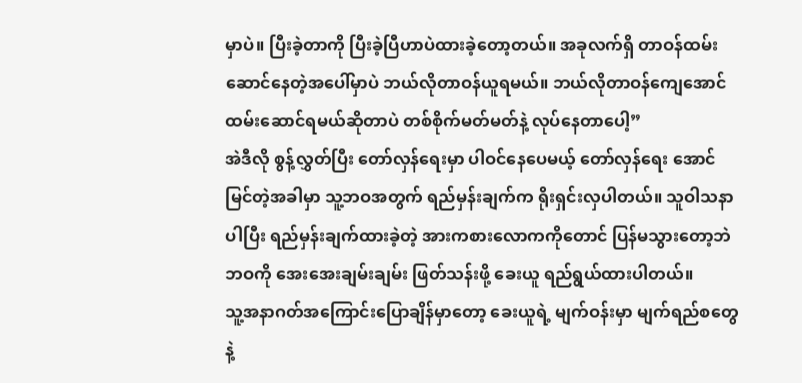မှာပဲ။ ပြီးခဲ့တာကို ပြီးခဲ့ပြီဟာပဲထားခဲ့တော့တယ်။ အခုလက်ရှိ တာဝန်ထမ်းဆောင်နေတဲ့အပေါ်မှာပဲ ဘယ်လိုတာဝန်ယူရမယ်။ ဘယ်လိုတာဝန်ကျေအောင် ထမ်းဆောင်ရမယ်ဆိုတာပဲ တစ်စိုက်မတ်မတ်နဲ့ လုပ်နေတာပေါ့”
အဲဒီလို စွန့်လွှတ်ပြီး တော်လှန်ရေးမှာ ပါဝင်နေပေမယ့် တော်လှန်ရေး အောင်မြင်တဲ့အခါမှာ သူ့ဘဝအတွက် ရည်မှန်းချက်က ရိုးရှင်းလှပါတယ်။ သူဝါသနာပါပြီး ရည်မှန်းချက်ထားခဲ့တဲ့ အားကစားလောကကိုတောင် ပြန်မသွားတော့ဘဲ ဘဝကို အေးအေးချမ်းချမ်း ဖြတ်သန်းဖို့ ခေးယူ ရည်ရွယ်ထားပါတယ်။
သူ့အနာဂတ်အကြောင်းပြောချိန်မှာတော့ ခေးယူရဲ့ မျက်ဝန်းမှာ မျက်ရည်စတွေနဲ့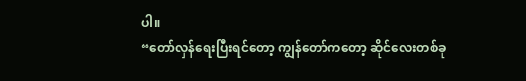ပါ။
“တော်လှန်ရေးပြီးရင်တော့ ကျွန်တော်ကတော့ ဆိုင်လေးတစ်ခု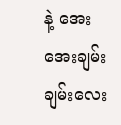နဲ့ အေးအေးချမ်းချမ်းလေး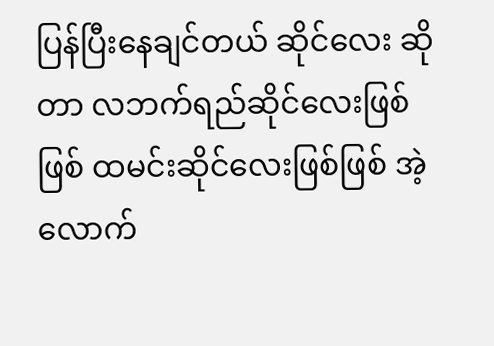ပြန်ပြီးနေချင်တယ် ဆိုင်လေး ဆိုတာ လဘက်ရည်ဆိုင်လေးဖြစ်ဖြစ် ထမင်းဆိုင်လေးဖြစ်ဖြစ် အဲ့လောက်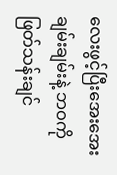လေးဖွင့်ပြီးအေးအေး ချမ်းချမ်းနဲ့ ဘဝကိုဖြတ်သန်းချင်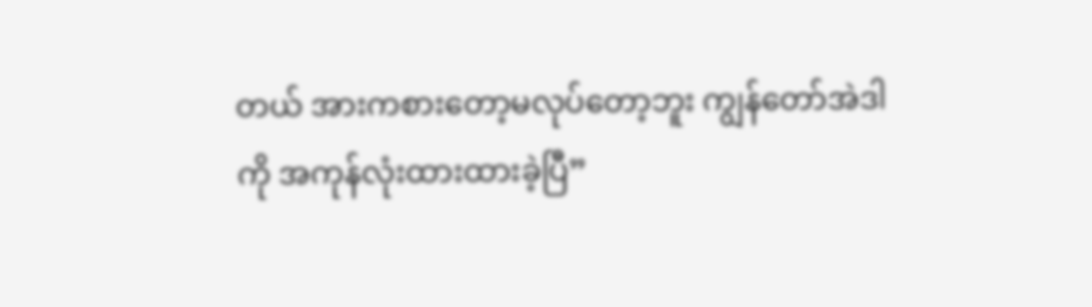တယ် အားကစားတော့မလုပ်တော့ဘူး ကျွန်တော်အဲဒါကို အကုန်လုံးထားထားခဲ့ပြီ”